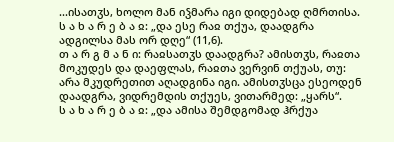...ისათჳს, ხოლო მან იჴმარა იგი დიდებად ღმრთისა.
ს ა ხ ა რ ე ბ ა ჲ: „და ესე რაჲ თქუა, დაადგრა ადგილსა მას ორ დღე“ (11,6).
თ ა რ გ მ ა ნ ი: რაჲსათჳს დაადგრა? ამისთჳს, რაჲთა მოკუდეს და დაეფლას, რაჲთა ვერვინ თქუას, თუ: არა მკუდრეთით აღადგინა იგი. ამისთჳსცა ესეოდენ დაადგრა, ვიდრემდის თქუეს, ვითარმედ: „ყარს“.
ს ა ხ ა რ ე ბ ა ჲ: „და ამისა შემდგომად ჰრქუა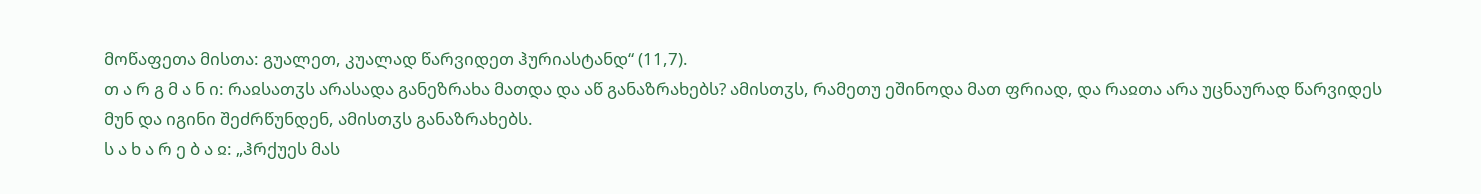მოწაფეთა მისთა: გუალეთ, კუალად წარვიდეთ ჰურიასტანდ“ (11,7).
თ ა რ გ მ ა ნ ი: რაჲსათჳს არასადა განეზრახა მათდა და აწ განაზრახებს? ამისთჳს, რამეთუ ეშინოდა მათ ფრიად, და რაჲთა არა უცნაურად წარვიდეს მუნ და იგინი შეძრწუნდენ, ამისთჳს განაზრახებს.
ს ა ხ ა რ ე ბ ა ჲ: „ჰრქუეს მას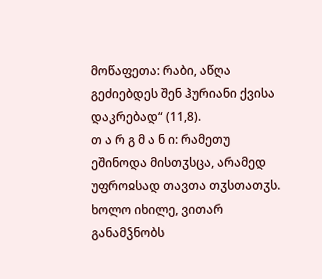მოწაფეთა: რაბი, აწღა გეძიებდეს შენ ჰურიანი ქვისა დაკრებად“ (11,8).
თ ა რ გ მ ა ნ ი: რამეთუ ეშინოდა მისთჳსცა, არამედ უფროჲსად თავთა თჳსთათჳს. ხოლო იხილე, ვითარ განამჴნობს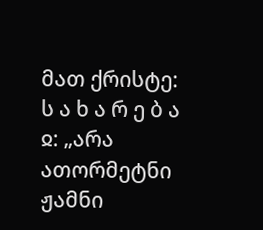მათ ქრისტე:
ს ა ხ ა რ ე ბ ა ჲ: „არა ათორმეტნი ჟამნი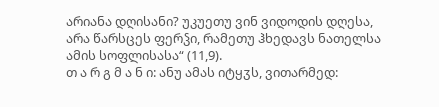არიანა დღისანი? უკუეთუ ვინ ვიდოდის დღესა, არა წარსცეს ფერჴი, რამეთუ ჰხედავს ნათელსა ამის სოფლისასა“ (11,9).
თ ა რ გ მ ა ნ ი: ანუ ამას იტყჳს, ვითარმედ: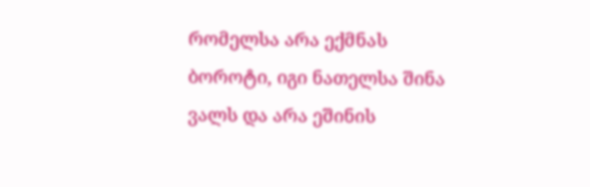რომელსა არა ექმნას ბოროტი, იგი ნათელსა შინა ვალს და არა ეშინის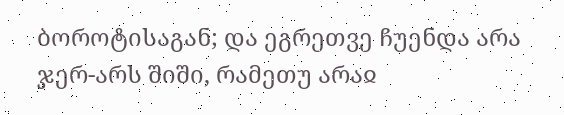ბოროტისაგან; და ეგრეთვე ჩუენდა არა ჯერ-არს შიში, რამეთუ არაჲ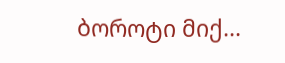ბოროტი მიქ...